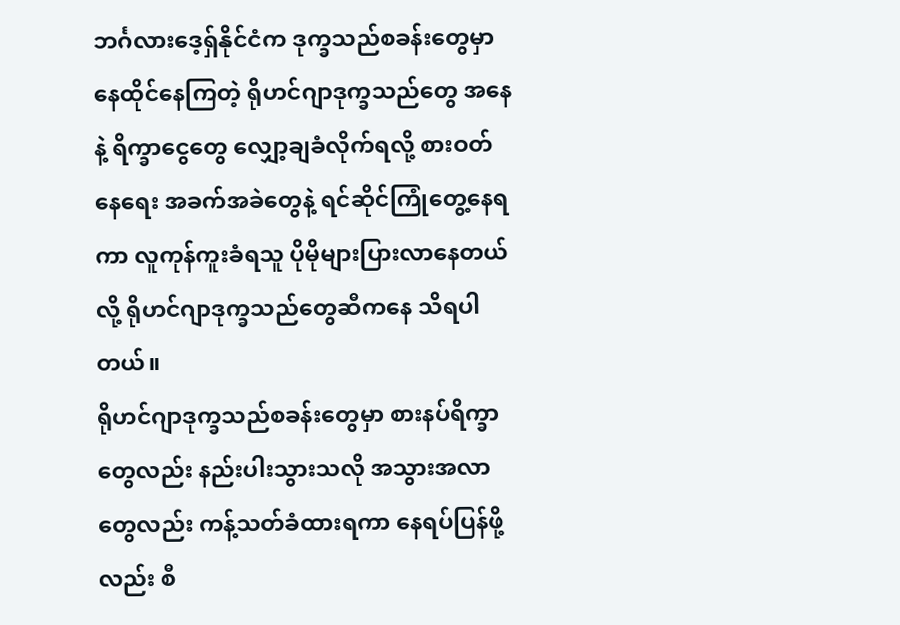ဘင်္ဂလားဒေ့ရှ်နိုင်ငံက ဒုက္ခသည်စခန်းတွေမှာ နေထိုင်နေကြတဲ့ ရိုဟင်ဂျာဒုက္ခသည်တွေ အနေနဲ့ ရိက္ခာငွေတွေ လျှော့ချခံလိုက်ရလို့ စားဝတ်နေရေး အခက်အခဲတွေနဲ့ ရင်ဆိုင်ကြုံတွေ့နေရကာ လူကုန်ကူးခံရသူ ပိုမိုများပြားလာနေတယ်လို့ ရိုဟင်ဂျာဒုက္ခသည်တွေဆီကနေ သိရပါတယ်။
ရိုဟင်ဂျာဒုက္ခသည်စခန်းတွေမှာ စားနပ်ရိက္ခာတွေလည်း နည်းပါးသွားသလို အသွားအလာတွေလည်း ကန့်သတ်ခံထားရကာ နေရပ်ပြန်ဖို့လည်း စီ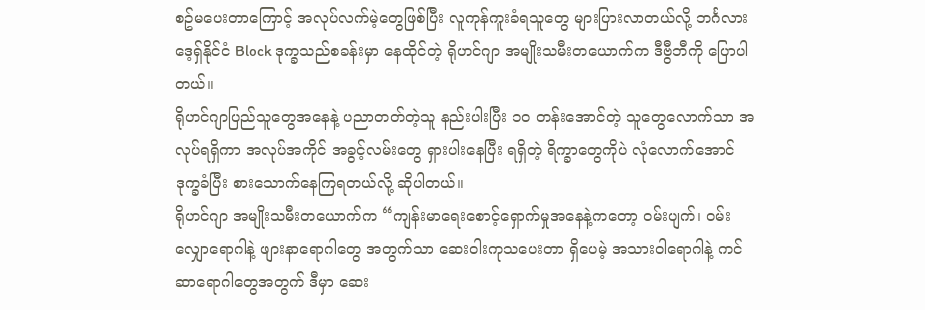စဥ်မပေးတာကြောင့် အလုပ်လက်မဲ့တွေဖြစ်ပြီး လူကုန်ကူးခံရသူတွေ များပြားလာတယ်လို့ ဘင်္ဂလားဒေ့ရှ်နိုင်ငံ Block ဒုက္ခသည်စခန်းမှာ နေထိုင်တဲ့ ရိုဟင်ဂျာ အမျိုးသမီးတယောက်က ဒီဗွီဘီကို ပြောပါတယ်။
ရိုဟင်ဂျာပြည်သူတွေအနေနဲ့ ပညာတတ်တဲ့သူ နည်းပါးပြီး ၁၀ တန်းအောင်တဲ့ သူတွေလောက်သာ အလုပ်ရရှိကာ အလုပ်အကိုင် အခွင့်လမ်းတွေ ရှားပါးနေပြီး ရရှိတဲ့ ရိက္ခာတွေကိုပဲ လုံလောက်အောင် ဒုက္ခခံပြီး စားသောက်နေကြရတယ်လို့ ဆိုပါတယ်။
ရိုဟင်ဂျာ အမျိုးသမီးတယောက်က “ကျန်းမာရေးစောင့်ရှောက်မှုအနေနဲ့ကတော့ ဝမ်းပျက်၊ ဝမ်းလျှောရောဂါနဲ့ ဖျားနာရောဂါတွေ အတွက်သာ ဆေးဝါးကုသပေးတာ ရှိပေမဲ့ အသားဝါရောဂါနဲ့ ကင်ဆာရောဂါတွေအတွက် ဒီမှာ ဆေး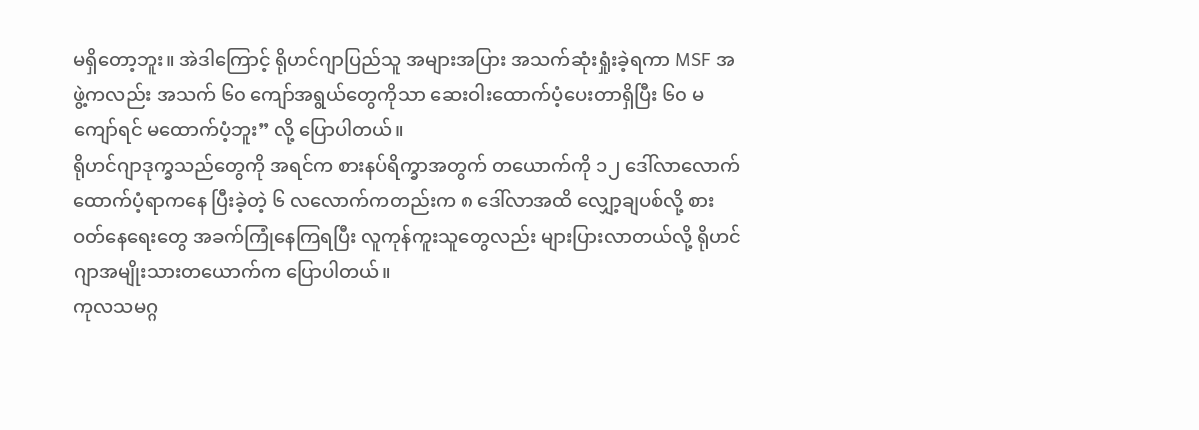မရှိတော့ဘူး။ အဲဒါကြောင့် ရိုဟင်ဂျာပြည်သူ အများအပြား အသက်ဆုံးရှုံးခဲ့ရကာ MSF အဖွဲ့ကလည်း အသက် ၆၀ ကျော်အရွယ်တွေကိုသာ ဆေးဝါးထောက်ပံ့ပေးတာရှိပြီး ၆၀ မကျော်ရင် မထောက်ပံ့ဘူး” လို့ ပြောပါတယ်။
ရိုဟင်ဂျာဒုက္ခသည်တွေကို အရင်က စားနပ်ရိက္ခာအတွက် တယောက်ကို ၁၂ ဒေါ်လာလောက် ထောက်ပံ့ရာကနေ ပြီးခဲ့တဲ့ ၆ လလောက်ကတည်းက ၈ ဒေါ်လာအထိ လျှော့ချပစ်လို့ စားဝတ်နေရေးတွေ အခက်ကြုံနေကြရပြီး လူကုန်ကူးသူတွေလည်း များပြားလာတယ်လို့ ရိုဟင်ဂျာအမျိုးသားတယောက်က ပြောပါတယ်။
ကုလသမဂ္ဂ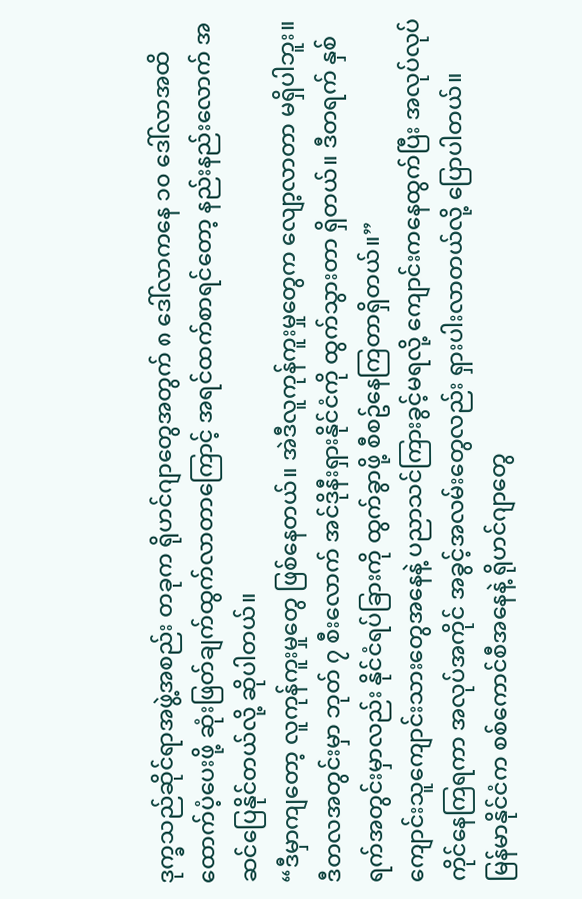ဒုက္ခသည်ဆိုင်ရာအဖွဲ့အစည်း တခုက ရိုဟင်ဂျာတွေအတွက် ၈ ဒေါ်လာကနေ ၁၀ ဒေါ်လာအထိ ထောက်ပံ့ပေးဖို့ ဆုံးဖြတ်ချက်ထွက်လာတာကြောင့် အရင်ထက်စာရင်တော့ နည်းနည်းလောက် အဆင်ပြေနိုင်တယ်လို့ ဆိုပါတယ်။
“ဒီမှာကျတော့ လူကုန်ကူးမှုတွေ ဖြစ်နေတယ်။ အဲဒီလူကုန်ကူးမှုတွေက လျော့လာတာ မရှိပါဘူး။ ဒီတလအတွင်းမှာ ဘုတ် ၇ စီးလောက် အင်ဒိုနီးရှားနိုင်ငံကို ထွက်သွားတာ ရှိတယ်။ ဒီတရက် နှစ်ရက်အတွင်းမှာလည်း နိုင်ငံရပ်ခြားကို ထွက်ခွာဖို့ စီစဥ်နေကြတာရှိတယ်။”
ကျောင်းသူကျောင်းသားတွေအနေနဲ့ ပညာသင်ကြားခွင့်မရလို့ ကျောင်းကနေထွက်ပြီး အလုပ်လုပ်ကိုင်နေကြရကာ အလုပ်အကိုင် အခွင့်အလမ်းတွေလည်း ရှားပါးလာတယ်လို့ ပြောပါတယ်။
မြန်မာနိုင်ငံက စစ်ကောင်စီအနေနဲ့ ရိုဟင်ဂျာတွေ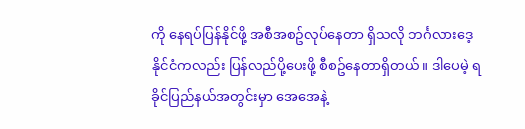ကို နေရပ်ပြန်နိုင်ဖို့ အစီအစဥ်လုပ်နေတာ ရှိသလို ဘင်္ဂလားဒေ့နိုင်ငံကလည်း ပြန်လည်ပို့ပေးဖို့ စီစဥ်နေတာရှိတယ်။ ဒါပေမဲ့ ရခိုင်ပြည်နယ်အတွင်းမှာ အေအေနဲ့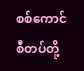စစ်ကောင်စီတပ်တို့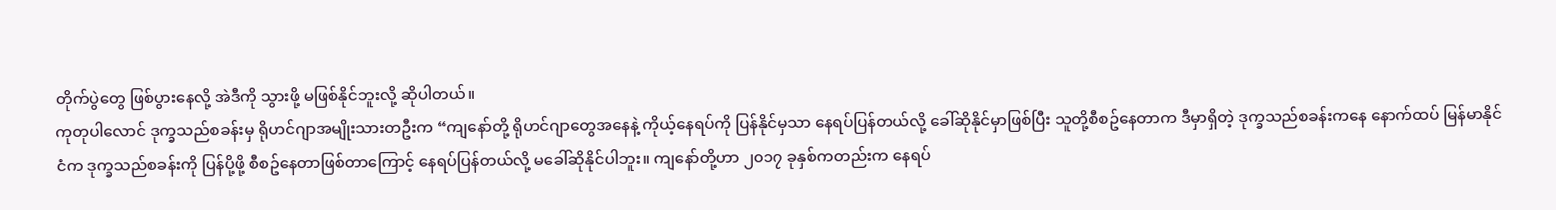တိုက်ပွဲတွေ ဖြစ်ပွားနေလို့ အဲဒီကို သွားဖို့ မဖြစ်နိုင်ဘူးလို့ ဆိုပါတယ်။
ကုတုပါလောင် ဒုက္ခသည်စခန်းမှ ရိုဟင်ဂျာအမျိုးသားတဦးက “ကျနော်တို့ ရိုဟင်ဂျာတွေအနေနဲ့ ကိုယ့်နေရပ်ကို ပြန်နိုင်မှသာ နေရပ်ပြန်တယ်လို့ ခေါ်ဆိုနိုင်မှာဖြစ်ပြီး သူတို့စီစဥ်နေတာက ဒီမှာရှိတဲ့ ဒုက္ခသည်စခန်းကနေ နောက်ထပ် မြန်မာနိုင်ငံက ဒုက္ခသည်စခန်းကို ပြန်ပို့ဖို့ စီစဥ်နေတာဖြစ်တာကြောင့် နေရပ်ပြန်တယ်လို့ မခေါ်ဆိုနိုင်ပါဘူး။ ကျနော်တို့ဟာ ၂၀၁၇ ခုနှစ်ကတည်းက နေရပ်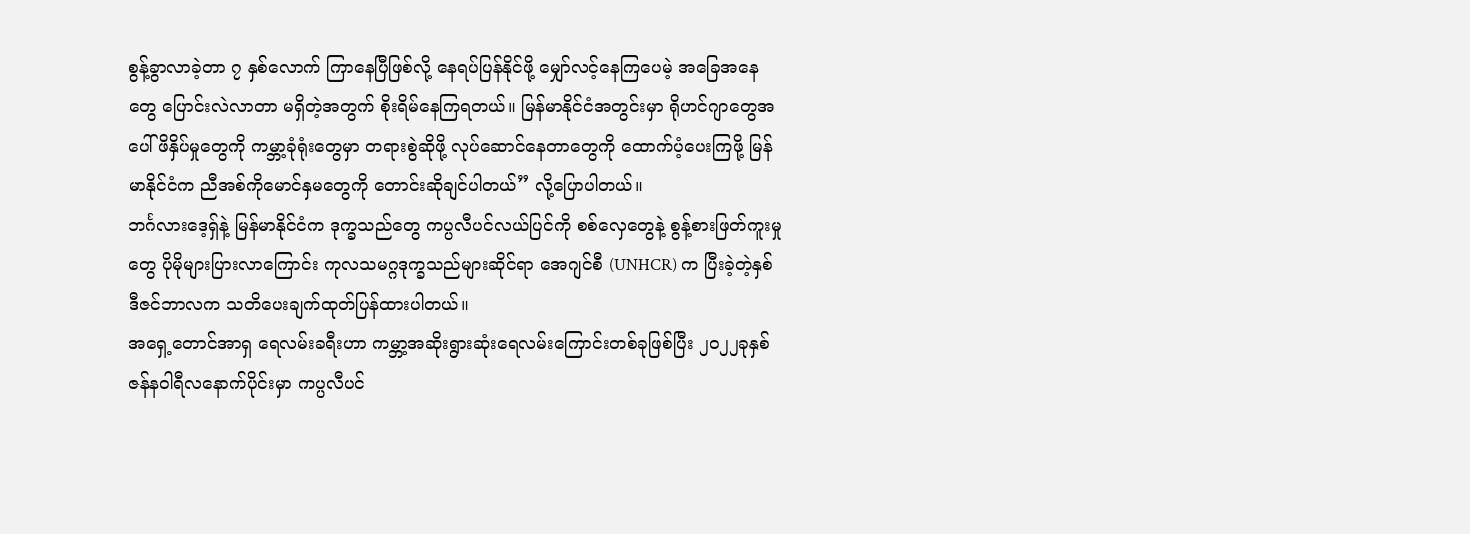စွန့်ခွာလာခဲ့တာ ၇ နှစ်လောက် ကြာနေပြီဖြစ်လို့ နေရပ်ပြန်နိုင်ဖို့ မျှော်လင့်နေကြပေမဲ့ အခြေအနေတွေ ပြောင်းလဲလာတာ မရှိတဲ့အတွက် စိုးရိမ်နေကြရတယ်။ မြန်မာနိုင်ငံအတွင်းမှာ ရိုဟင်ဂျာတွေအပေါ် ဖိနှိပ်မှုတွေကို ကမ္ဘာ့ခုံရုံးတွေမှာ တရားစွဲဆိုဖို့ လုပ်ဆောင်နေတာတွေကို ထောက်ပံ့ပေးကြဖို့ မြန်မာနိုင်ငံက ညီအစ်ကိုမောင်နှမတွေကို တောင်းဆိုချင်ပါတယ်” လို့ပြောပါတယ်။
ဘင်္ဂလားဒေ့ရှ်နဲ့ မြန်မာနိုင်ငံက ဒုက္ခသည်တွေ ကပ္ပလီပင်လယ်ပြင်ကို စစ်လှေတွေနဲ့ စွန့်စားဖြတ်ကူးမှုတွေ ပိုမိုများပြားလာကြောင်း ကုလသမဂ္ဂဒုက္ခသည်များဆိုင်ရာ အေဂျင်စီ (UNHCR) က ပြီးခဲ့တဲ့နှစ် ဒီဇင်ဘာလက သတိပေးချက်ထုတ်ပြန်ထားပါတယ်။
အရှေ့တောင်အာရှ ရေလမ်းခရီးဟာ ကမ္ဘာ့အဆိုးရွားဆုံးရေလမ်းကြောင်းတစ်ခုဖြစ်ပြီး ၂၀၂၂ခုနှစ် ဇန်နဝါရီလနောက်ပိုင်းမှာ ကပ္ပလီပင်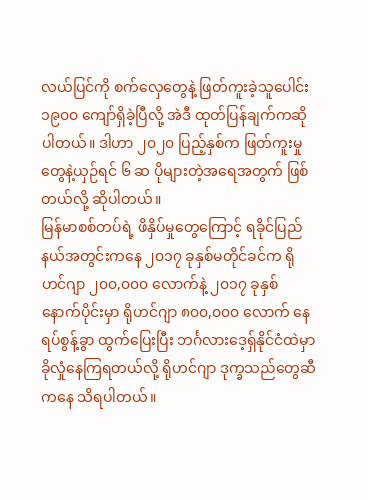လယ်ပြင်ကို စက်လှေတွေနဲ့ ဖြတ်ကူးခဲ့သူပေါင်း ၁၉၀၀ ကျော်ရှိခဲ့ပြီလို့ အဲဒီ ထုတ်ပြန်ချက်ကဆိုပါတယ်။ ဒါဟာ ၂၀၂၀ ပြည့်နှစ်က ဖြတ်ကူးမှုတွေနဲ့ယှဉ်ရင် ၆ ဆ ပိုများတဲ့အရေအတွက် ဖြစ်တယ်လို့ ဆိုပါတယ်။
မြန်မာစစ်တပ်ရဲ့ ဖိနှိပ်မှုတွေကြောင့် ရခိုင်ပြည်နယ်အတွင်းကနေ ၂၀၁၇ ခုနှစ်မတိုင်ခင်က ရိုဟင်ဂျာ ၂၀၀,၀၀၀ လောက်နဲ့ ၂၀၁၇ ခုနှစ် နောက်ပိုင်းမှာ ရိုဟင်ဂျာ ၈၀၀,၀၀၀ လောက် နေရပ်စွန့်ခွာ ထွက်ပြေးပြီး ဘင်္ဂလားဒေ့ရှ်နိုင်ငံထဲမှာ ခိုလှုံနေကြရတယ်လို့ ရိုဟင်ဂျာ ဒုက္ခသည်တွေဆီကနေ သိရပါတယ်။